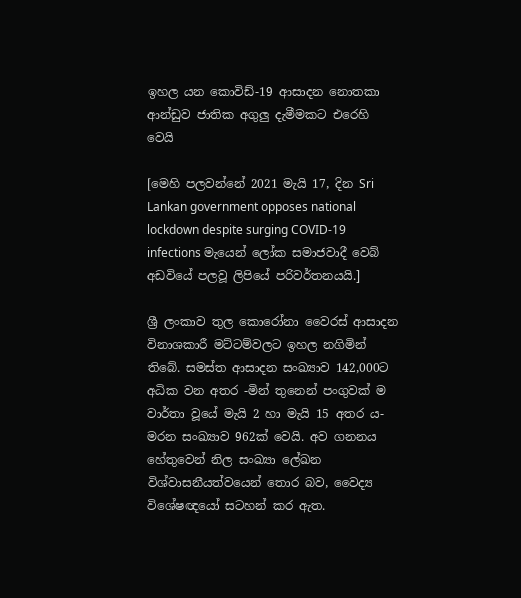ඉහල යන කොවිඩ්-19 ආසාදන නොතකා ආන්ඩුව ජාතික අගුලු දැමීමකට එරෙහි වෙයි

[මෙහි පලවන්නේ 2021 මැයි 17, දින Sri Lankan government opposes national lockdown despite surging COVID-19 infections මැයෙන් ලෝක සමාජවාදී වෙබ් අඩවියේ පලවූ ලිපියේ පරිවර්තනයයි.]

ශ්‍රී ලංකාව තුල කොරෝනා වෛරස් ආසාදන විනාශකාරී මට්ටම්වලට ඉහල නගිමින් තිබේ. සමස්ත ආසාදන සංඛ්‍යාව 142,000ට අධික වන අතර -මින් තුනෙන් පංගුවක් ම වාර්තා වූයේ මැයි 2 හා මැයි 15 අතර ය- මරන සංඛ්‍යාව 962ක් වෙයි. අව ගනනය හේතුවෙන් නිල සංඛ්‍යා ලේඛන විශ්වාසනීයත්වයෙන් තොර බව, වෛද්‍ය විශේෂඥයෝ සටහන් කර ඇත.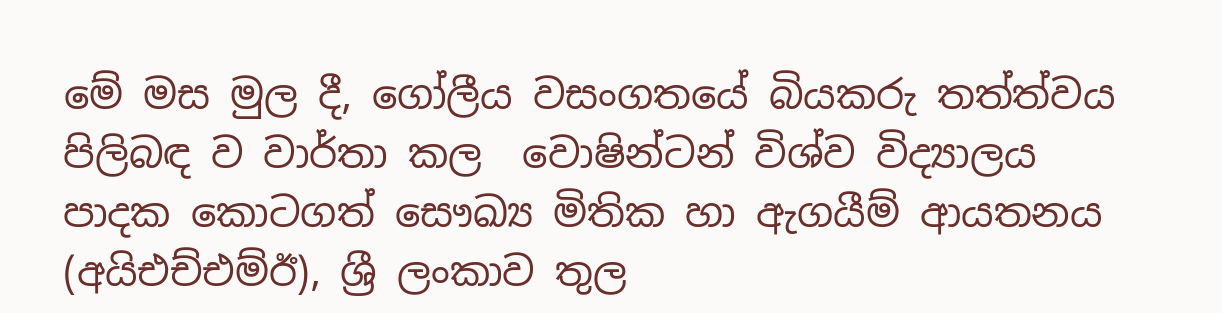මේ මස මුල දී, ගෝලීය වසංගතයේ බියකරු තත්ත්වය පිලිබඳ ව වාර්තා කල  වොෂින්ටන් විශ්ව විද්‍යාලය පාදක කොටගත් සෞඛ්‍ය මිතික හා ඇගයීම් ආයතනය (අයිඑච්එම්ඊ), ශ්‍රී ලංකාව තුල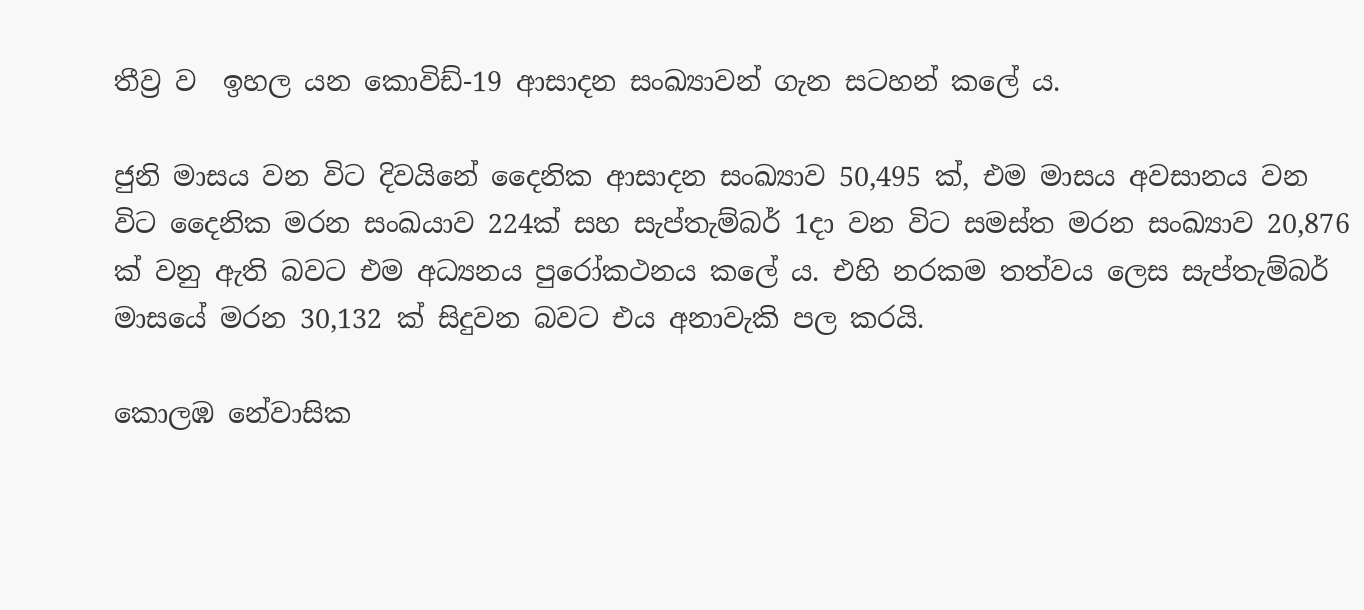තීව්‍ර ව  ඉහල යන කොවිඩ්-19 ආසාදන සංඛ්‍යාවන් ගැන සටහන් කලේ ය.

ජුනි මාසය වන විට දිවයිනේ දෛනික ආසාදන සංඛ්‍යාව 50,495 ක්, එම මාසය අවසානය වන විට දෛනික මරන සංඛයාව 224ක් සහ සැප්තැම්බර් 1දා වන විට සමස්ත මරන සංඛ්‍යාව 20,876 ක් වනු ඇති බවට එම අධ්‍යනය පුරෝකථනය කලේ ය. එහි නරකම තත්වය ලෙස සැප්තැම්බර් මාසයේ මරන 30,132 ක් සිදුවන බවට එය අනාවැකි පල කරයි.

කොලඹ නේවාසික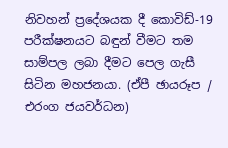නිවහන් ප්‍රදේශයක දී කොවිඩ්-19 පරීක්ෂනයට බඳුන් වීමට තම සාම්පල ලබා දීමට පෙල ගැසී සිටින මහජනයා. (ඒපී ඡායරූප / එරංග ජයවර්ධන)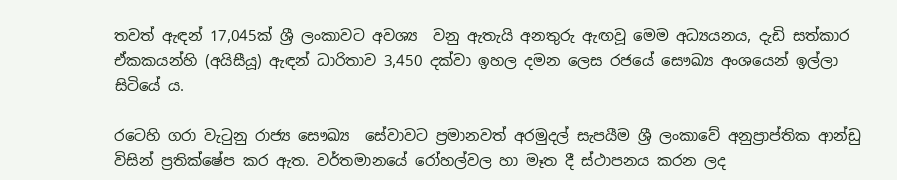තවත් ඇඳන් 17,045ක් ශ්‍රී ලංකාවට අවශ්‍ය  වනු ඇතැයි අනතුරු ඇඟවූ මෙම අධ්‍යයනය, දැඩි සත්කාර ඒකකයන්හි (අයිසීයූ) ඇඳන් ධාරිතාව 3,450 දක්වා ඉහල දමන ලෙස රජයේ සෞඛ්‍ය අංශයෙන් ඉල්ලා සිටියේ ය.

රටෙහි ගරා වැටුනු රාජ්‍ය සෞඛ්‍ය  සේවාවට ප්‍රමානවත් අරමුදල් සැපයීම ශ්‍රී ලංකාවේ අනුප්‍රාප්තික ආන්ඩු විසින් ප්‍රතික්ෂේප කර ඇත. වර්තමානයේ රෝහල්වල හා මෑත දී ස්ථාපනය කරන ලද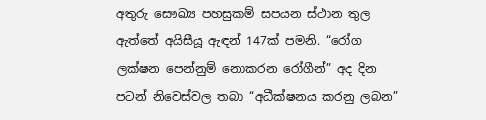අතුරු සෞඛ්‍ය පහසුකම් සපයන ස්ථාන තුල ඇත්තේ අයිසීයූ ඇඳන් 147ක් පමනි. “රෝග ලක්ෂන පෙන්නුම් නොකරන රෝගීන්” අද දින පටන් නිවෙස්වල තබා “අධීක්ෂනය කරනු ලබන”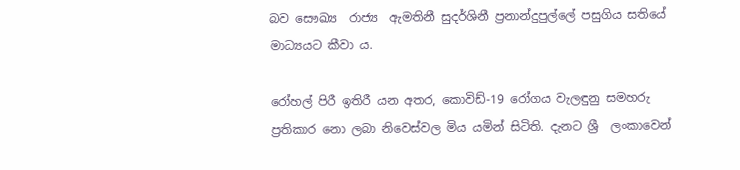බව සෞඛ්‍ය  රාජ්‍ය  ඇමතිනී සුදර්ශිනී ප්‍රනාන්දුපුල්ලේ පසුගිය සතියේ මාධ්‍යයට කීවා ය.

රෝහල් පිරී ඉතිරී යන අතර, කොවිඩ්-19 රෝගය වැලඳුනු සමහරු ප්‍රතිකාර නො ලබා නිවෙස්වල මිය යමින් සිටිති. දැනට ශ්‍රී  ලංකාවෙන්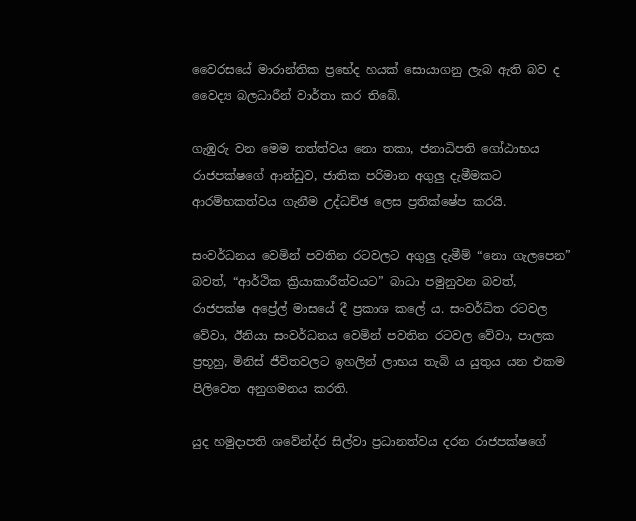වෛරසයේ මාරාන්තික ප්‍රභේද හයක් සොයාගනු ලැබ ඇති බව ද වෛද්‍ය බලධාරීන් වාර්තා කර තිබේ.

ගැඹුරු වන මෙම තත්ත්වය නො තකා, ජනාධිපති ගෝඨාභය රාජපක්ෂගේ ආන්ඩුව, ජාතික පරිමාන අගුලු දැමීමකට ආරම්භකත්වය ගැනීම උද්ධච්ඡ ලෙස ප්‍රතික්ෂේප කරයි.

සංවර්ධනය වෙමින් පවතින රටවලට අගුලු දැමීම් “නො ගැලපෙන” බවත්, “ආර්ථික ක්‍රියාකාරීත්වයට” බාධා පමුනුවන බවත්, රාජපක්ෂ අප්‍රේල් මාසයේ දී ප්‍රකාශ කලේ ය. සංවර්ධිත රටවල වේවා, ඊනියා සංවර්ධනය වෙමින් පවතින රටවල වේවා, පාලක ප්‍රභූහු, මිනිස් ජීවිතවලට ඉහලින් ලාභය තැබි ය යුතුය යන එකම පිලිවෙත අනුගමනය කරති.

යුද හමුදාපති ශවේන්ද්ර සිල්වා ප්‍රධානත්වය දරන රාජපක්ෂගේ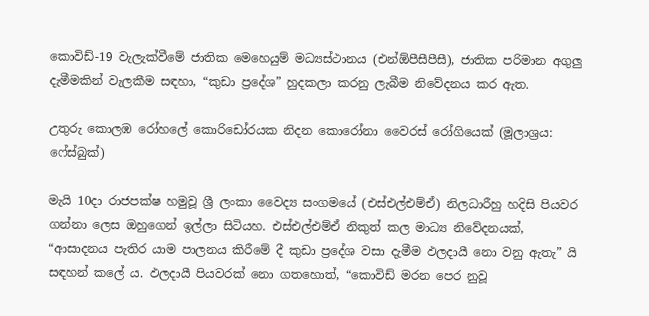කොවිඩ්-19 වැලැක්වීමේ ජාතික මෙහෙයුම් මධ්‍යස්ථානය (එන්ඕපීසීපීසී), ජාතික පරිමාන අගුලු දැමීමකින් වැලකීම සඳහා, “කුඩා ප්‍රදේශ” හුදකලා කරනු ලැබීම නිවේදනය කර ඇත.

උතුරු කොලඹ රෝහලේ කොරිඩෝරයක නිදන කොරෝනා වෛරස් රෝගියෙක් (මූලාශ්‍රය: ෆේස්බුක්)

මැයි 10දා රාජපක්ෂ හමුවූ ශ්‍රී ලංකා වෛද්‍ය සංගමයේ (එස්එල්එම්ඒ) නිලධාරීහු හදිසි පියවර ගන්නා ලෙස ඔහුගෙන් ඉල්ලා සිටියහ. එස්එල්එම්ඒ නිකුත් කල මාධ්‍ය නිවේදනයක්, “ආසාදනය පැතිර යාම පාලනය කිරීමේ දී කුඩා ප්‍රදේශ වසා දැමීම ඵලදායී නො වනු ඇතැ” යි සඳහන් කලේ ය. ඵලදායී පියවරක් නො ගතහොත්, “කොවිඩ් මරන පෙර නුවූ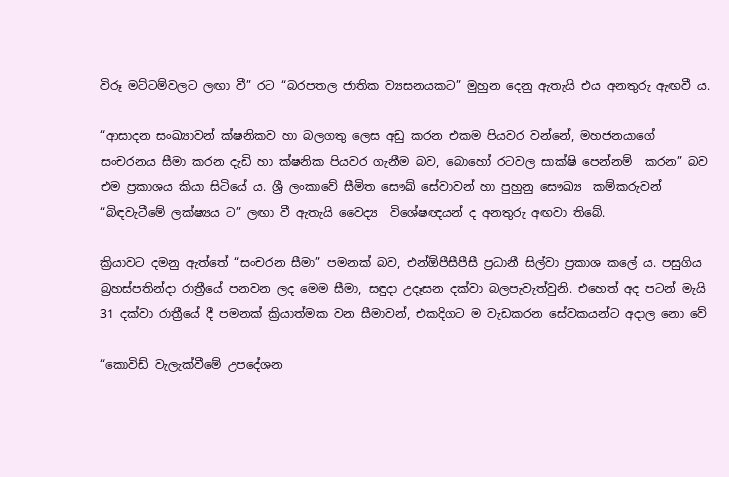විරූ මට්ටම්වලට ලඟා වී” රට “බරපතල ජාතික ව්‍යසනයකට” මුහුන දෙනු ඇතැයි එය අනතුරු ඇඟවී ය.

“ආසාදන සංඛ්‍යාවන් ක්ෂනිකව හා බලගතු ලෙස අඩු කරන එකම පියවර වන්නේ, මහජනයාගේ සංචරනය සීමා කරන දැඩි හා ක්ෂනික පියවර ගැනීම බව, බොහෝ රටවල සාක්ෂි පෙන්නම්  කරන” බව එම ප්‍රකාශය කියා සිටියේ ය. ශ්‍රී ලංකාවේ සීමිත සෞඛ් සේවාවන් හා පුහුනු සෞඛ්‍ය  කම්කරුවන් “බිඳවැටීමේ ලක්ෂ්‍යය ට” ලඟා වී ඇතැයි වෛද්‍ය  විශේෂඥයන් ද අනතුරු අඟවා තිබේ.

ක්‍රියාවට දමනු ඇත්තේ “සංචරන සීමා” පමනක් බව, එන්ඕපීසීපීසී ප්‍රධානී සිල්වා ප්‍රකාශ කලේ ය. පසුගිය බ්‍රහස්පතින්දා රාත්‍රීයේ පනවන ලද මෙම සීමා, සඳුදා උදෑසන දක්වා බලපැවැත්වුනි. එහෙත් අද පටන් මැයි 31 දක්වා රාත්‍රීයේ දී පමනක් ක්‍රියාත්මක වන සීමාවන්, එකදිගට ම වැඩකරන සේවකයන්ට අදාල නො වේ

“කොවිඩ් වැලැක්වීමේ උපදේශන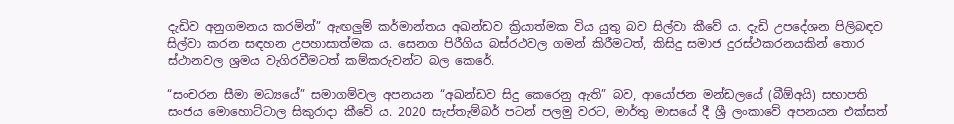දැඩිව අනුගමනය කරමින්” ඇඟලුම් කර්මාන්තය අඛන්ඩව ක්‍රියාත්මක විය යුතු බව සිල්වා කීවේ ය. දැඩි උපදේශන පිලිබඳව සිල්වා කරන සඳහන උපහාසාත්මක ය. සෙනග පිරීගිය බස්රථවල ගමන් කිරීමටත්, කිසිදු සමාජ දුරස්ථකරනයකින් තොර ස්ථානවල ශ්‍රමය වැගිරවීමටත් කම්කරුවන්ට බල කෙරේ.

“සංචරන සීමා මධ්‍යයේ” සමාගම්වල අපනයන “අඛන්ඩව සිදු කෙරෙනු ඇති” බව, ආයෝජන මන්ඩලයේ (බීඕඅයි) සභාපති සංජය මොහොට්ටාල සිකුරාදා කීවේ ය. 2020 සැප්තැම්බර් පටන් පලමු වරට, මාර්තු මාසයේ දී ශ්‍රී ලංකාවේ අපනයන එක්සත්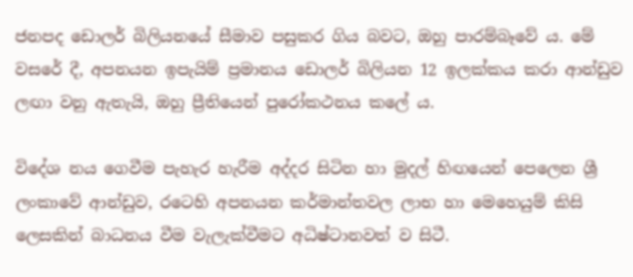ජනපද ඩොලර් බිලියනයේ සීමාව පසුකර ගිය බවට, ඔහු පාරම්බෑවේ ය. මේ වසරේ දී, අපනයන ඉපැයිම් ප්‍රමානය ඩොලර් බිලියන 12 ඉලක්කය කරා ආන්ඩුව ලඟා වනු ඇතැයි, ඔහු ප්‍රීතියෙන් පුරෝකථනය කලේ ය.

විදේශ නය ගෙවීම පැහැර හැරීම අද්දර සිටින හා මුදල් හිඟයෙන් පෙලෙන ශ්‍රී ලංකාවේ ආන්ඩුව, රටෙහි අපනයන කර්මාන්තවල ලාභ හා මෙහෙයුම් කිසි ලෙසකින් බාධනය වීම වැලැක්වීමට අධිෂ්ටානවත් ව සිටී.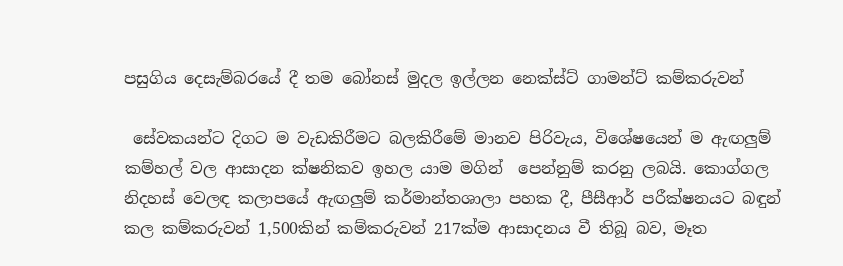පසුගිය දෙසැම්බරයේ දී තම බෝනස් මුදල ඉල්ලන නෙක්ස්ට් ගාමන්ට් කම්කරුවන්

 සේවකයන්ට දිගට ම වැඩකිරීමට බලකිරීමේ මානව පිරිවැය, විශේෂයෙන් ම ඇඟලුම් කම්හල් වල ආසාදන ක්ෂනිකව ඉහල යාම මගින්  පෙන්නුම් කරනු ලබයි. කොග්ගල නිදහස් වෙලඳ කලාපයේ ඇඟලුම් කර්මාන්තශාලා පහක දී, පීසීආර් පරීක්ෂනයට බඳුන් කල කම්කරුවන් 1,500කින් කම්කරුවන් 217ක්ම ආසාදනය වී තිබූ බව, මෑත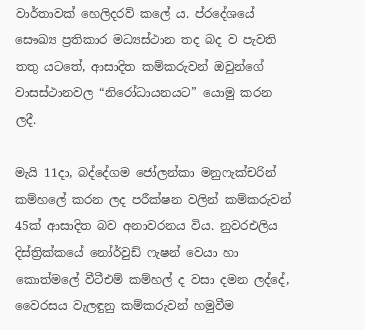වාර්තාවක් හෙලිදරව් කලේ ය. ප්රදේශයේ සෞඛ්‍ය ප්‍රතිකාර මධ්‍යස්ථාන තද බද ව පැවති තතු යටතේ, ආසාදිත කම්කරුවන් ඔවුන්ගේ වාසස්ථානවල “නිරෝධායනයට” යොමු කරන ලදී.

මැයි 11දා, බද්දේගම ජෝලන්කා මනුෆැක්චරින් කම්හලේ කරන ලද පරීක්ෂන වලින් කම්කරුවන් 45ක් ආසාදිත බව අනාවරනය විය. නුවරඑලිය දිස්ත්‍රික්කයේ නෝර්වුඩ් ෆැෂන් වෙයා හා කොත්මලේ වීටීඑම් කම්හල් ද වසා දමන ලද්දේ, වෛරසය වැලඳුනු කම්කරුවන් හමුවීම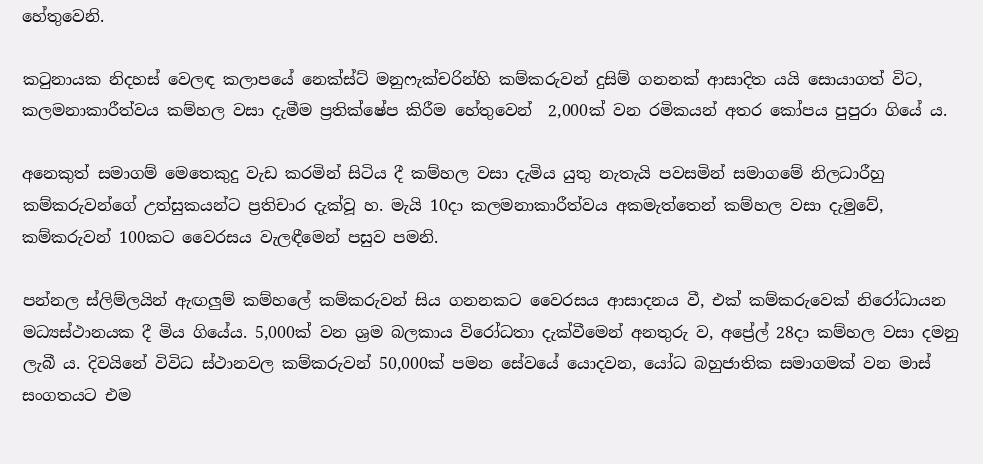හේතුවෙනි.

කටුනායක නිදහස් වෙලඳ කලාපයේ නෙක්ස්ට් මනුෆැක්චරින්හි කම්කරුවන් දුසිම් ගනනක් ආසාදිත යයි සොයාගත් විට, කලමනාකාරීත්වය කම්හල වසා දැමීම ප්‍රතික්ෂේප කිරීම හේතුවෙන්  2,000ක් වන රමිකයන් අතර කෝපය පුපුරා ගියේ ය.

අනෙකුත් සමාගම් මෙතෙකුදු වැඩ කරමින් සිටිය දී කම්හල වසා දැමිය යුතු නැතැයි පවසමින් සමාගමේ නිලධාරීහු කම්කරුවන්ගේ උත්සුකයන්ට ප්‍රතිචාර දැක්වූ හ. මැයි 10දා කලමනාකාරීත්වය අකමැත්තෙන් කම්හල වසා දැමුවේ, කම්කරුවන් 100කට වෛරසය වැලඳීමෙන් පසුව පමනි.

පන්නල ස්ලිම්ලයින් ඇඟලුම් කම්හලේ කම්කරුවන් සිය ගනනකට වෛරසය ආසාදනය වී, එක් කම්කරුවෙක් නිරෝධායන මධ්‍යස්ථානයක දී මිය ගියේය. 5,000ක් වන ශ්‍රම බලකාය විරෝධතා දැක්වීමෙන් අනතුරු ව, අප්‍රේල් 28දා කම්හල වසා දමනු ලැබී ය. දිවයිනේ විවිධ ස්ථානවල කම්කරුවන් 50,000ක් පමන සේවයේ යොදවන, යෝධ බහුජාතික සමාගමක් වන මාස් සංගතයට එම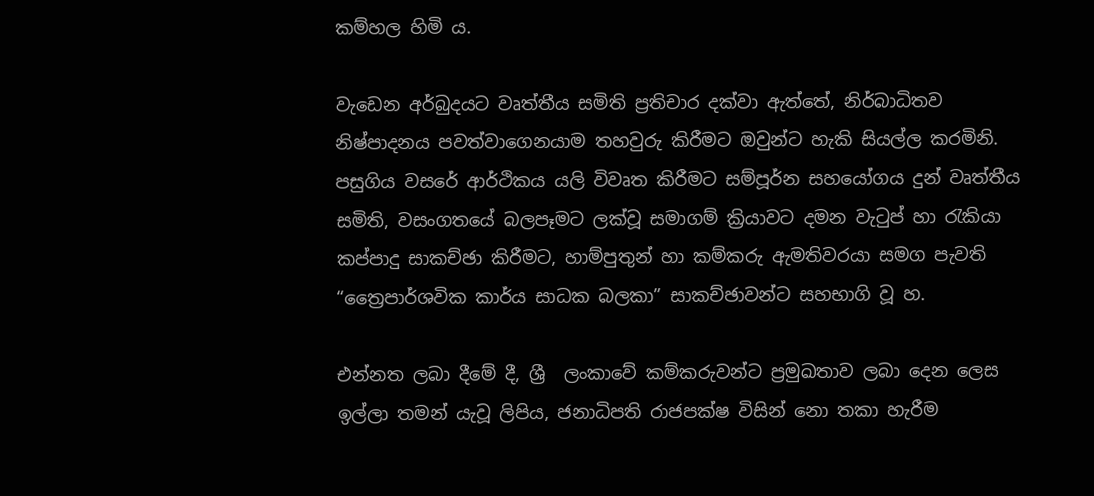කම්හල හිමි ය.

වැඩෙන අර්බුදයට වෘත්තීය සමිති ප්‍රතිචාර දක්වා ඇත්තේ, නිර්බාධිතව නිෂ්පාදනය පවත්වාගෙනයාම තහවුරු කිරීමට ඔවුන්ට හැකි සියල්ල කරමිනි. පසුගිය වසරේ ආර්ථිකය යලි විවෘත කිරීමට සම්පූර්න සහයෝගය දුන් වෘත්තීය සමිති, වසංගතයේ බලපෑමට ලක්වූ සමාගම් ක්‍රියාවට දමන වැටුප් හා රැකියා කප්පාදු සාකච්ඡා කිරීමට, හාම්පුතුන් හා කම්කරු ඇමතිවරයා සමග පැවති “ත්‍රෛපාර්ශවික කාර්ය සාධක බලකා” සාකච්ඡාවන්ට සහභාගි වූ හ.

එන්නත ලබා දීමේ දී, ශ්‍රී  ලංකාවේ කම්කරුවන්ට ප්‍රමුඛතාව ලබා දෙන ලෙස ඉල්ලා තමන් යැවූ ලිපිය, ජනාධිපති රාජපක්ෂ විසින් නො තකා හැරීම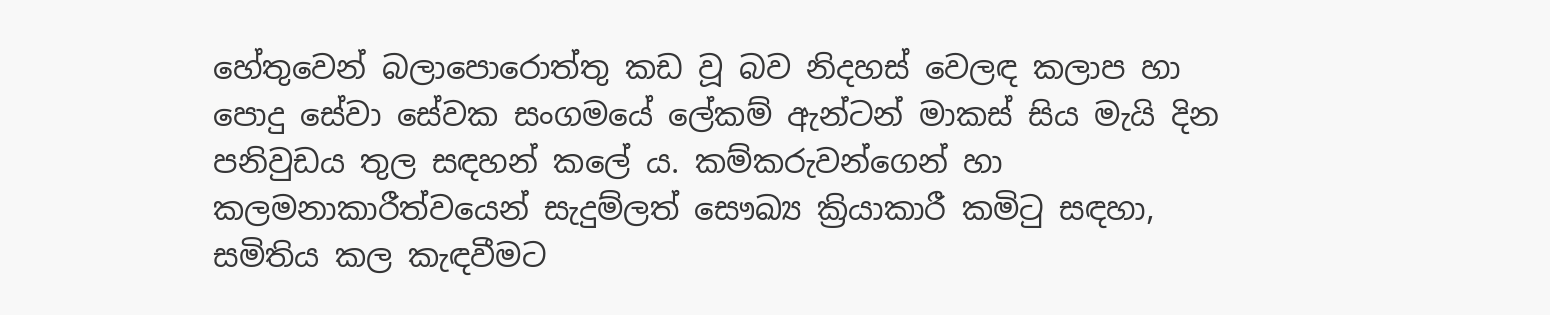හේතුවෙන් බලාපොරොත්තු කඩ වූ බව නිදහස් වෙලඳ කලාප හා පොදු සේවා සේවක සංගමයේ ලේකම් ඇන්ටන් මාකස් සිය මැයි දින පනිවුඩය තුල සඳහන් කලේ ය. කම්කරුවන්ගෙන් හා කලමනාකාරීත්වයෙන් සැදුම්ලත් සෞඛ්‍ය ක්‍රියාකාරී කමිටු සඳහා, සමිතිය කල කැඳවීමට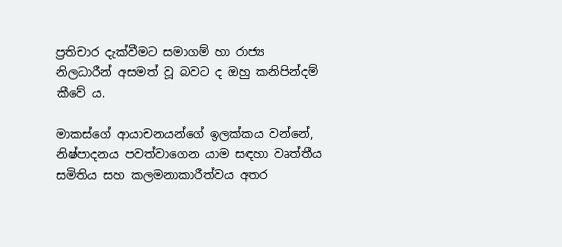ප්‍රතිචාර දැක්වීමට සමාගම් හා රාජ්‍ය  නිලධාරීන් අසමත් වූ බවට ද ඔහු කනිපින්දම් කීවේ ය.

මාකස්ගේ ආයාචනයන්ගේ ඉලක්කය වන්නේ, නිෂ්පාදනය පවත්වාගෙන යාම සඳහා වෘත්තීය සමිතිය සහ කලමනාකාරීත්වය අතර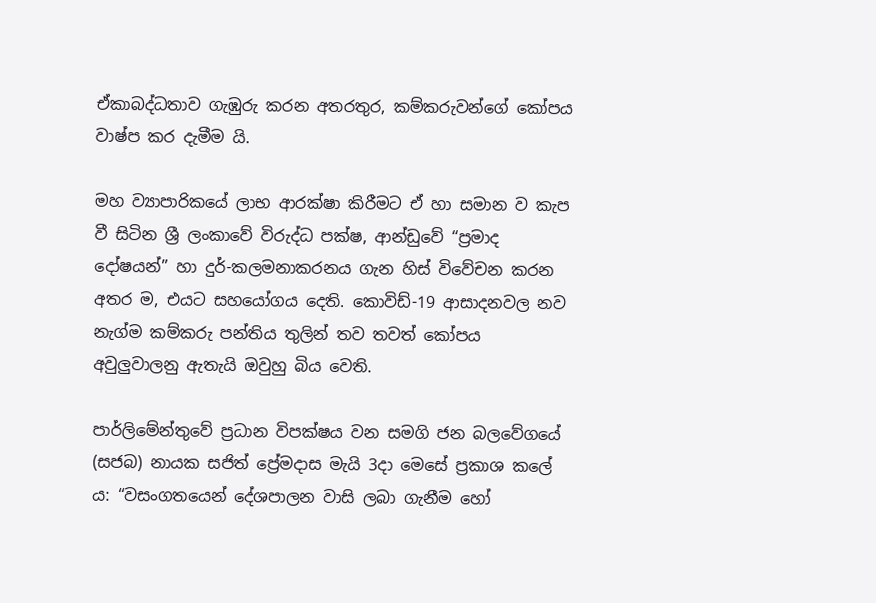ඒකාබද්ධතාව ගැඹුරු කරන අතරතුර, කම්කරුවන්ගේ කෝපය වාෂ්ප කර දැමීම යි.

මහ ව්‍යාපාරිකයේ ලාභ ආරක්ෂා කිරීමට ඒ හා සමාන ව කැප වී සිටින ශ්‍රී ලංකාවේ විරුද්ධ පක්ෂ, ආන්ඩුවේ “ප්‍රමාද දෝෂයන්” හා දුර්-කලමනාකරනය ගැන හිස් විවේචන කරන අතර ම, එයට සහයෝගය දෙති. කොවිඩ්-19 ආසාදනවල නව නැග්ම කම්කරු පන්තිය තුලින් තව තවත් කෝපය අවුලුවාලනු ඇතැයි ඔවුහු බිය වෙති.

පාර්ලිමේන්තුවේ ප්‍රධාන විපක්ෂය වන සමගි ජන බලවේගයේ (සජබ) නායක සජිත් ප්‍රේමදාස මැයි 3දා මෙසේ ප්‍රකාශ කලේ ය: “වසංගතයෙන් දේශපාලන වාසි ලබා ගැනීම හෝ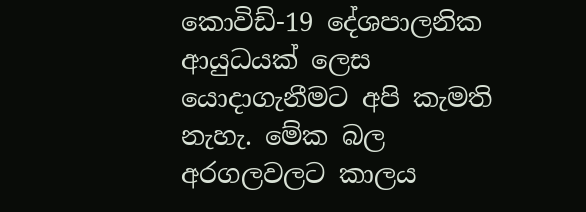කොවිඩ්-19 දේශපාලනික ආයුධයක් ලෙස යොදාගැනීමට අපි කැමති නැහැ. මේක බල අරගලවලට කාලය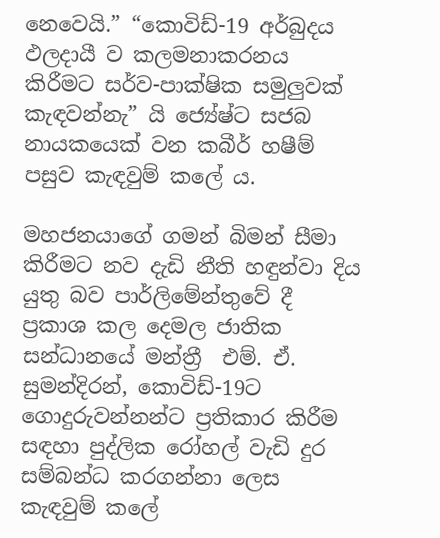නෙවෙයි.” “කොවිඩ්-19 අර්බුදය ඵලදායී ව කලමනාකරනය කිරීමට සර්ව-පාක්ෂික සමුලුවක් කැඳවන්නැ” යි ජ්‍යේෂ්ට සජබ නායකයෙක් වන කබීර් හෂීම් පසුව කැඳවුම් කලේ ය.

මහජනයාගේ ගමන් බිමන් සීමා කිරීමට නව දැඩි නීති හඳුන්වා දිය යුතු බව පාර්ලිමේන්තුවේ දී ප්‍රකාශ කල දෙමල ජාතික සන්ධානයේ මන්ත්‍රී  එම්. ඒ. සුමන්දිරන්, කොවිඩ්-19ට ගොදුරුවන්නන්ට ප්‍රතිකාර කිරීම සඳහා පුද්ලික රෝහල් වැඩි දුර සම්බන්ධ කරගන්නා ලෙස කැඳවුම් කලේ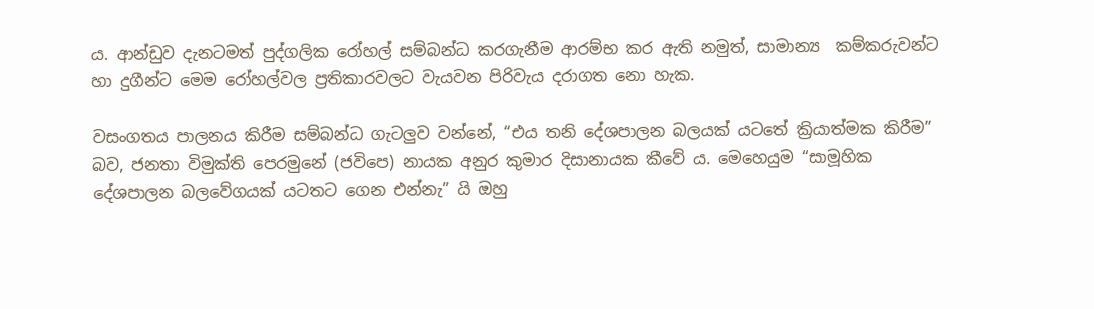ය. ආන්ඩුව දැනටමත් පුද්ගලික රෝහල් සම්බන්ධ කරගැනීම ආරම්භ කර ඇති නමුත්, සාමාන්‍ය  කම්කරුවන්ට හා දුගීන්ට මෙම රෝහල්වල ප්‍රතිකාරවලට වැයවන පිරිවැය දරාගත නො හැක.

වසංගතය පාලනය කිරීම සම්බන්ධ ගැටලුව වන්නේ, “එය තනි දේශපාලන බලයක් යටතේ ක්‍රියාත්මක කිරීම” බව, ජනතා විමුක්ති පෙරමුනේ (ජවිපෙ) නායක අනුර කුමාර දිසානායක කීවේ ය. මෙහෙයුම “සාමූහික දේශපාලන බලවේගයක් යටතට ගෙන එන්නැ” යි ඔහු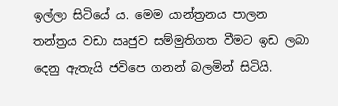ඉල්ලා සිටියේ ය. මෙම යාන්ත්‍රනය පාලන තන්ත්‍රය වඩා ඍජුව සම්මුතිගත වීමට ඉඩ ලබා දෙනු ඇතැයි ජවිපෙ ගනන් බලමින් සිටියි.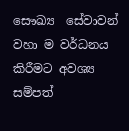සෞඛ්‍ය  සේවාවන් වහා ම වර්ධනය කිරීමට අවශ්‍ය සම්පත්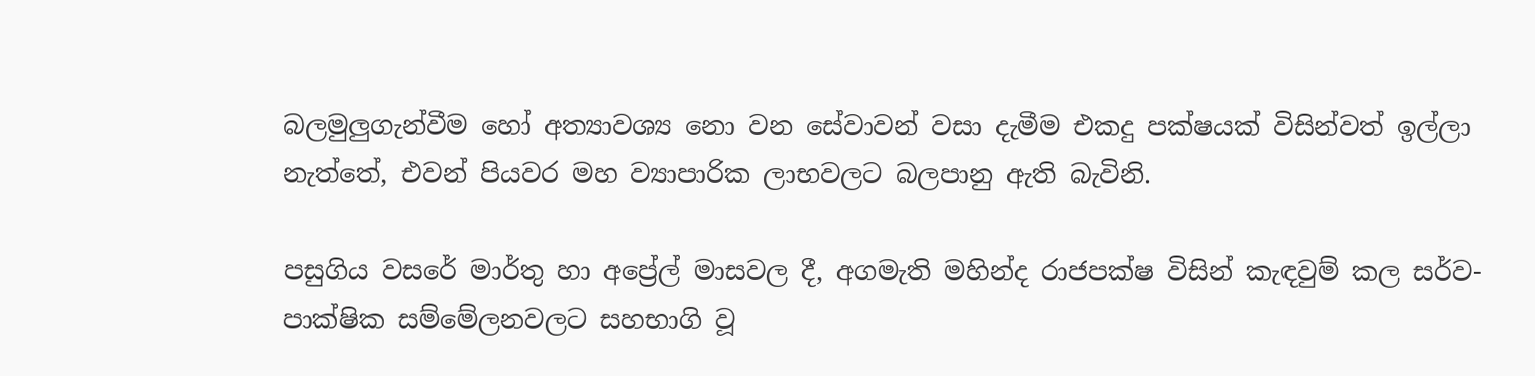බලමුලුගැන්වීම හෝ අත්‍යාවශ්‍ය නො වන සේවාවන් වසා දැමීම එකදු පක්ෂයක් විසින්වත් ඉල්ලා නැත්තේ, එවන් පියවර මහ ව්‍යාපාරික ලාභවලට බලපානු ඇති බැවිනි.

පසුගිය වසරේ මාර්තු හා අප්‍රේල් මාසවල දී, අගමැති මහින්ද රාජපක්ෂ විසින් කැඳවුම් කල සර්ව-පාක්ෂික සම්මේලනවලට සහභාගි වූ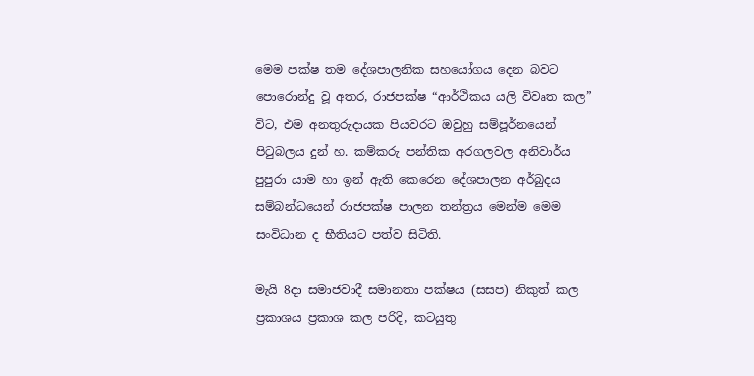මෙම පක්ෂ තම දේශපාලනික සහයෝගය දෙන බවට පොරොන්දු වූ අතර, රාජපක්ෂ “ආර්ථිකය යලි විවෘත කල” විට, එම අනතුරුදායක පියවරට ඔවුහු සම්පූර්නයෙන් පිටුබලය දුන් හ. කම්කරු පන්තික අරගලවල අනිවාර්ය පුපුරා යාම හා ඉන් ඇති කෙරෙන දේශපාලන අර්බුදය සම්බන්ධයෙන් රාජපක්ෂ පාලන තන්ත්‍රය මෙන්ම මෙම සංවිධාන ද භීතියට පත්ව සිටිති.

මැයි 8දා සමාජවාදී සමානතා පක්ෂය (සසප) නිකුත් කල ප්‍රකාශය ප්‍රකාශ කල පරිදි, කටයුතු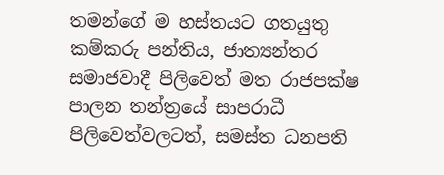තමන්ගේ ම හස්තයට ගතයුතු කම්කරු පන්තිය, ජාත්‍යන්තර සමාජවාදී පිලිවෙත් මත රාජපක්ෂ පාලන තන්ත්‍රයේ සාපරාධී පිලිවෙත්වලටත්, සමස්ත ධනපති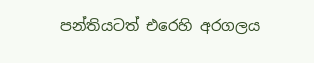පන්තියටත් එරෙහි අරගලය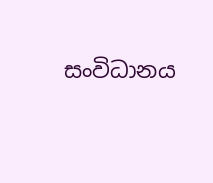සංවිධානය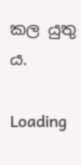කල යුතු ය.

Loading